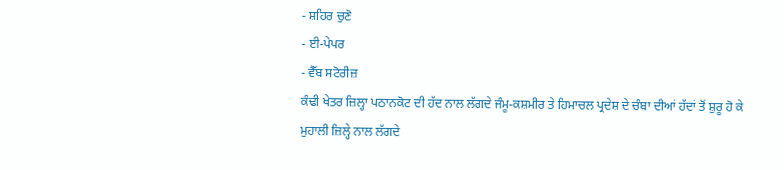- ਸ਼ਹਿਰ ਚੁਣੋ
- ਈ-ਪੇਪਰ
- ਵੈੱਬ ਸਟੋਰੀਜ਼
ਕੰਢੀ ਖੇਤਰ ਜ਼ਿਲ੍ਹਾ ਪਠਾਨਕੋਟ ਦੀ ਹੱਦ ਨਾਲ ਲੱਗਦੇ ਜੰਮੂ-ਕਸ਼ਮੀਰ ਤੇ ਹਿਮਾਚਲ ਪ੍ਰਦੇਸ਼ ਦੇ ਚੰਬਾ ਦੀਆਂ ਹੱਦਾਂ ਤੋਂ ਸ਼ੁਰੂ ਹੋ ਕੇ ਮੁਹਾਲੀ ਜ਼ਿਲ੍ਹੇ ਨਾਲ ਲੱਗਦੇ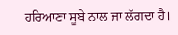ਹਰਿਆਣਾ ਸੂਬੇ ਨਾਲ ਜਾ ਲੱਗਦਾ ਹੈ।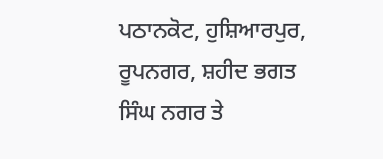ਪਠਾਨਕੋਟ, ਹੁਸ਼ਿਆਰਪੁਰ, ਰੂਪਨਗਰ, ਸ਼ਹੀਦ ਭਗਤ ਸਿੰਘ ਨਗਰ ਤੇ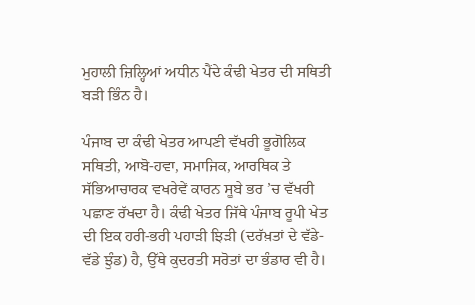ਮੁਹਾਲੀ ਜ਼ਿਲ੍ਹਿਆਂ ਅਧੀਨ ਪੈਂਦੇ ਕੰਢੀ ਖੇਤਰ ਦੀ ਸਥਿਤੀ ਬੜੀ ਭਿੰਨ ਹੈ।

ਪੰਜਾਬ ਦਾ ਕੰਢੀ ਖੇਤਰ ਆਪਣੀ ਵੱਖਰੀ ਭੂਗੋਲਿਕ ਸਥਿਤੀ, ਆਬੋ-ਹਵਾ, ਸਮਾਜਿਕ, ਆਰਥਿਕ ਤੇ ਸੱਭਿਆਚਾਰਕ ਵਖਰੇਵੇਂ ਕਾਰਨ ਸੂਬੇ ਭਰ ’ਚ ਵੱਖਰੀ ਪਛਾਣ ਰੱਖਦਾ ਹੈ। ਕੰਢੀ ਖੇਤਰ ਜਿੱਥੇ ਪੰਜਾਬ ਰੂਪੀ ਖੇਤ ਦੀ ਇਕ ਹਰੀ-ਭਰੀ ਪਹਾੜੀ ਝਿੜੀ (ਦਰੱਖ਼ਤਾਂ ਦੇ ਵੱਡੇ-ਵੱਡੇ ਝੁੰਡ) ਹੈ, ਉੱਥੇ ਕੁਦਰਤੀ ਸਰੋਤਾਂ ਦਾ ਭੰਡਾਰ ਵੀ ਹੈ।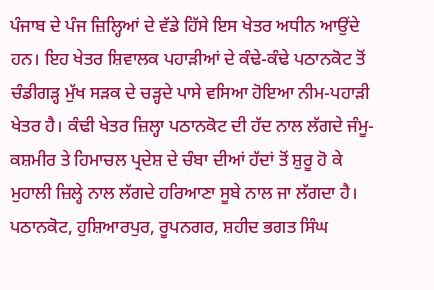ਪੰਜਾਬ ਦੇ ਪੰਜ ਜ਼ਿਲ੍ਹਿਆਂ ਦੇ ਵੱਡੇ ਹਿੱਸੇ ਇਸ ਖੇਤਰ ਅਧੀਨ ਆਉਂਦੇ ਹਨ। ਇਹ ਖੇਤਰ ਸ਼ਿਵਾਲਕ ਪਹਾੜੀਆਂ ਦੇ ਕੰਢੇ-ਕੰਢੇ ਪਠਾਨਕੋਟ ਤੋਂ ਚੰਡੀਗੜ੍ਹ ਮੁੱਖ ਸੜਕ ਦੇ ਚੜ੍ਹਦੇ ਪਾਸੇ ਵਸਿਆ ਹੋਇਆ ਨੀਮ-ਪਹਾੜੀ ਖੇਤਰ ਹੈ। ਕੰਢੀ ਖੇਤਰ ਜ਼ਿਲ੍ਹਾ ਪਠਾਨਕੋਟ ਦੀ ਹੱਦ ਨਾਲ ਲੱਗਦੇ ਜੰਮੂ-ਕਸ਼ਮੀਰ ਤੇ ਹਿਮਾਚਲ ਪ੍ਰਦੇਸ਼ ਦੇ ਚੰਬਾ ਦੀਆਂ ਹੱਦਾਂ ਤੋਂ ਸ਼ੁਰੂ ਹੋ ਕੇ ਮੁਹਾਲੀ ਜ਼ਿਲ੍ਹੇ ਨਾਲ ਲੱਗਦੇ ਹਰਿਆਣਾ ਸੂਬੇ ਨਾਲ ਜਾ ਲੱਗਦਾ ਹੈ। ਪਠਾਨਕੋਟ, ਹੁਸ਼ਿਆਰਪੁਰ, ਰੂਪਨਗਰ, ਸ਼ਹੀਦ ਭਗਤ ਸਿੰਘ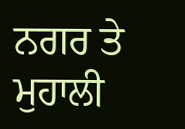ਨਗਰ ਤੇ ਮੁਹਾਲੀ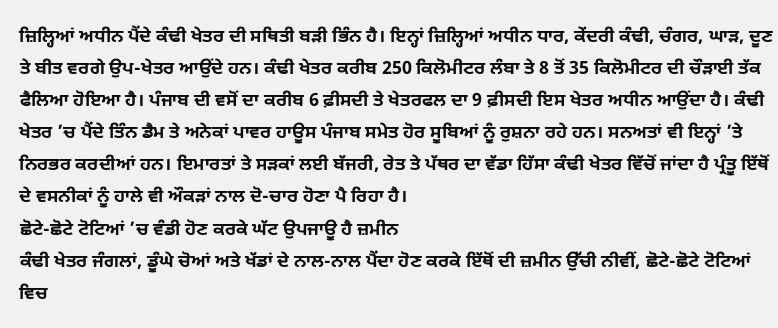ਜ਼ਿਲ੍ਹਿਆਂ ਅਧੀਨ ਪੈਂਦੇ ਕੰਢੀ ਖੇਤਰ ਦੀ ਸਥਿਤੀ ਬੜੀ ਭਿੰਨ ਹੈ। ਇਨ੍ਹਾਂ ਜ਼ਿਲ੍ਹਿਆਂ ਅਧੀਨ ਧਾਰ, ਕੇਂਦਰੀ ਕੰਢੀ, ਚੰਗਰ, ਘਾੜ, ਦੂਣ ਤੇ ਬੀਤ ਵਰਗੇ ਉਪ-ਖੇਤਰ ਆਉਂਦੇ ਹਨ। ਕੰਢੀ ਖੇਤਰ ਕਰੀਬ 250 ਕਿਲੋਮੀਟਰ ਲੰਬਾ ਤੇ 8 ਤੋਂ 35 ਕਿਲੋਮੀਟਰ ਦੀ ਚੌੜਾਈ ਤੱਕ ਫੈਲਿਆ ਹੋਇਆ ਹੈ। ਪੰਜਾਬ ਦੀ ਵਸੋਂ ਦਾ ਕਰੀਬ 6 ਫ਼ੀਸਦੀ ਤੇ ਖੇਤਰਫਲ ਦਾ 9 ਫ਼ੀਸਦੀ ਇਸ ਖੇਤਰ ਅਧੀਨ ਆਉਂਦਾ ਹੈ। ਕੰਢੀ ਖੇਤਰ ’ਚ ਪੈਂਦੇ ਤਿੰਨ ਡੈਮ ਤੇ ਅਨੇਕਾਂ ਪਾਵਰ ਹਾਊਸ ਪੰਜਾਬ ਸਮੇਤ ਹੋਰ ਸੂਬਿਆਂ ਨੂੰ ਰੁਸ਼ਨਾ ਰਹੇ ਹਨ। ਸਨਅਤਾਂ ਵੀ ਇਨ੍ਹਾਂ ’ਤੇ ਨਿਰਭਰ ਕਰਦੀਆਂ ਹਨ। ਇਮਾਰਤਾਂ ਤੇ ਸੜਕਾਂ ਲਈ ਬੱਜਰੀ, ਰੇਤ ਤੇ ਪੱਥਰ ਦਾ ਵੱਡਾ ਹਿੱਸਾ ਕੰਢੀ ਖੇਤਰ ਵਿੱਚੋਂ ਜਾਂਦਾ ਹੈ ਪ੍ਰੰਤੂ ਇੱਥੋਂ ਦੇ ਵਸਨੀਕਾਂ ਨੂੰ ਹਾਲੇ ਵੀ ਔਕੜਾਂ ਨਾਲ ਦੋ-ਚਾਰ ਹੋਣਾ ਪੈ ਰਿਹਾ ਹੈ।
ਛੋਟੇ-ਛੋਟੇ ਟੋਟਿਆਂ ’ਚ ਵੰਡੀ ਹੋਣ ਕਰਕੇ ਘੱਟ ਉਪਜਾਊ ਹੈ ਜ਼ਮੀਨ
ਕੰਢੀ ਖੇਤਰ ਜੰਗਲਾਂ, ਡੂੰਘੇ ਚੋਆਂ ਅਤੇ ਖੱਡਾਂ ਦੇ ਨਾਲ-ਨਾਲ ਪੈਂਦਾ ਹੋਣ ਕਰਕੇ ਇੱਥੋਂ ਦੀ ਜ਼ਮੀਨ ਉੱਚੀ ਨੀਵੀਂ, ਛੋਟੇ-ਛੋਟੇ ਟੋਟਿਆਂ ਵਿਚ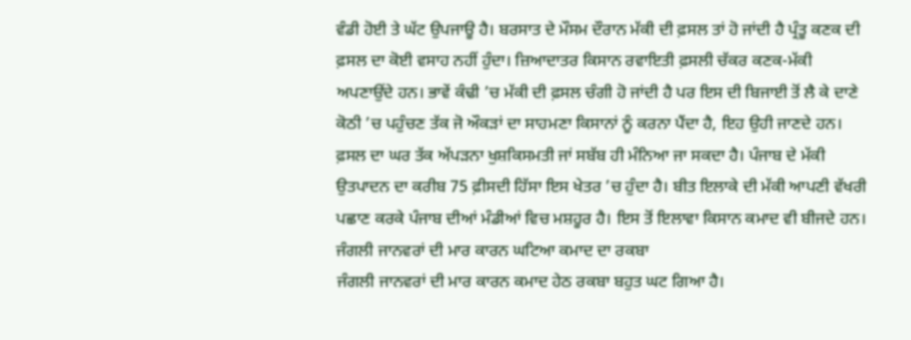ਵੰਡੀ ਹੋਈ ਤੇ ਘੱਟ ਉਪਜਾਊ ਹੈ। ਬਰਸਾਤ ਦੇ ਮੌਸਮ ਦੌਰਾਨ ਮੱਕੀ ਦੀ ਫ਼ਸਲ ਤਾਂ ਹੋ ਜਾਂਦੀ ਹੈ ਪ੍ਰੰਤੂ ਕਣਕ ਦੀ ਫ਼ਸਲ ਦਾ ਕੋਈ ਵਸਾਹ ਨਹੀਂ ਹੁੰਦਾ। ਜ਼ਿਆਦਾਤਰ ਕਿਸਾਨ ਰਵਾਇਤੀ ਫ਼ਸਲੀ ਚੱਕਰ ਕਣਕ-ਮੱਕੀ ਅਪਣਾਉਂਦੇ ਹਨ। ਭਾਵੇਂ ਕੰਢੀ ’ਚ ਮੱਕੀ ਦੀ ਫ਼ਸਲ ਚੰਗੀ ਹੋ ਜਾਂਦੀ ਹੈ ਪਰ ਇਸ ਦੀ ਬਿਜਾਈ ਤੋਂ ਲੈ ਕੇ ਦਾਣੇ ਕੋਠੀ ’ਚ ਪਹੁੰਚਣ ਤੱਕ ਜੋ ਔਕੜਾਂ ਦਾ ਸਾਹਮਣਾ ਕਿਸਾਨਾਂ ਨੂੰ ਕਰਨਾ ਪੈਂਦਾ ਹੈ, ਇਹ ਉਹੀ ਜਾਣਦੇ ਹਨ। ਫ਼ਸਲ ਦਾ ਘਰ ਤੱਕ ਅੱਪੜਨਾ ਖੁਸ਼ਕਿਸਮਤੀ ਜਾਂ ਸਬੱਬ ਹੀ ਮੰਨਿਆ ਜਾ ਸਕਦਾ ਹੈ। ਪੰਜਾਬ ਦੇ ਮੱਕੀ ਉਤਪਾਦਨ ਦਾ ਕਰੀਬ 75 ਫ਼ੀਸਦੀ ਹਿੱਸਾ ਇਸ ਖੇਤਰ ’ਚ ਹੁੰਦਾ ਹੈ। ਬੀਤ ਇਲਾਕੇ ਦੀ ਮੱਕੀ ਆਪਣੀ ਵੱਖਰੀ ਪਛਾਣ ਕਰਕੇ ਪੰਜਾਬ ਦੀਆਂ ਮੰਡੀਆਂ ਵਿਚ ਮਸ਼ਹੂਰ ਹੈ। ਇਸ ਤੋਂ ਇਲਾਵਾ ਕਿਸਾਨ ਕਮਾਦ ਵੀ ਬੀਜਦੇ ਹਨ।
ਜੰਗਲੀ ਜਾਨਵਰਾਂ ਦੀ ਮਾਰ ਕਾਰਨ ਘਟਿਆ ਕਮਾਦ ਦਾ ਰਕਬਾ
ਜੰਗਲੀ ਜਾਨਵਰਾਂ ਦੀ ਮਾਰ ਕਾਰਨ ਕਮਾਦ ਹੇਠ ਰਕਬਾ ਬਹੁਤ ਘਟ ਗਿਆ ਹੈ।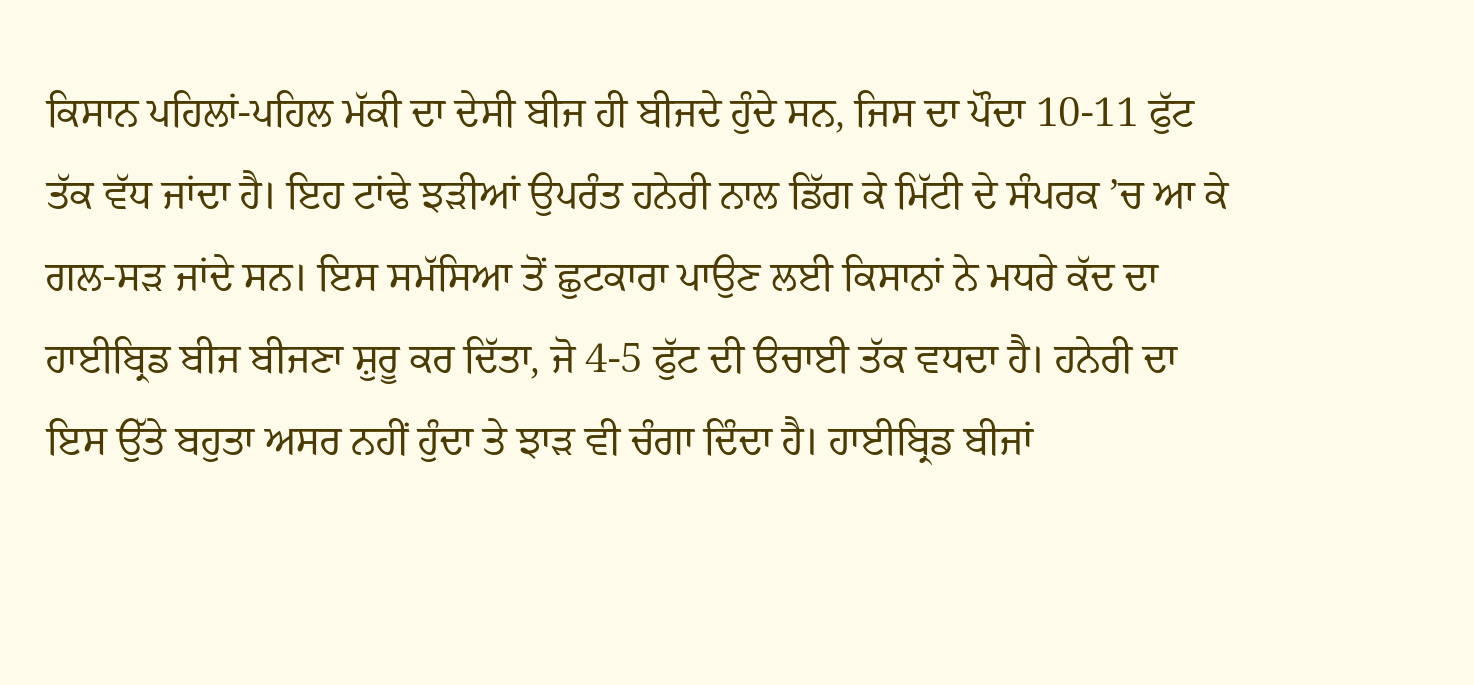ਕਿਸਾਨ ਪਹਿਲਾਂ-ਪਹਿਲ ਮੱਕੀ ਦਾ ਦੇਸੀ ਬੀਜ ਹੀ ਬੀਜਦੇ ਹੁੰਦੇ ਸਨ, ਜਿਸ ਦਾ ਪੌਦਾ 10-11 ਫੁੱਟ ਤੱਕ ਵੱਧ ਜਾਂਦਾ ਹੈ। ਇਹ ਟਾਂਢੇ ਝੜੀਆਂ ਉਪਰੰਤ ਹਨੇਰੀ ਨਾਲ ਡਿੱਗ ਕੇ ਮਿੱਟੀ ਦੇ ਸੰਪਰਕ ’ਚ ਆ ਕੇ ਗਲ-ਸੜ ਜਾਂਦੇ ਸਨ। ਇਸ ਸਮੱਸਿਆ ਤੋਂ ਛੁਟਕਾਰਾ ਪਾਉਣ ਲਈ ਕਿਸਾਨਾਂ ਨੇ ਮਧਰੇ ਕੱਦ ਦਾ ਹਾਈਬ੍ਰਿਡ ਬੀਜ ਬੀਜਣਾ ਸ਼ੁਰੂ ਕਰ ਦਿੱਤਾ, ਜੋ 4-5 ਫੁੱਟ ਦੀ ੳਚਾਈ ਤੱਕ ਵਧਦਾ ਹੈ। ਹਨੇਰੀ ਦਾ ਇਸ ਉੱਤੇ ਬਹੁਤਾ ਅਸਰ ਨਹੀਂ ਹੁੰਦਾ ਤੇ ਝਾੜ ਵੀ ਚੰਗਾ ਦਿੰਦਾ ਹੈ। ਹਾਈਬ੍ਰਿਡ ਬੀਜਾਂ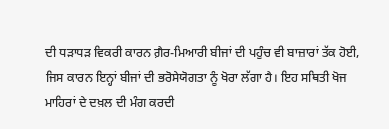ਦੀ ਧੜਾਧੜ ਵਿਕਰੀ ਕਾਰਨ ਗ਼ੈਰ-ਮਿਆਰੀ ਬੀਜਾਂ ਦੀ ਪਹੁੰਚ ਵੀ ਬਾਜ਼ਾਰਾਂ ਤੱਕ ਹੋਈ, ਜਿਸ ਕਾਰਨ ਇਨ੍ਹਾਂ ਬੀਜਾਂ ਦੀ ਭਰੋਸੇਯੋਗਤਾ ਨੂੰ ਖੋਰਾ ਲੱਗਾ ਹੈ। ਇਹ ਸਥਿਤੀ ਖੋਜ ਮਾਹਿਰਾਂ ਦੇ ਦਖ਼ਲ ਦੀ ਮੰਗ ਕਰਦੀ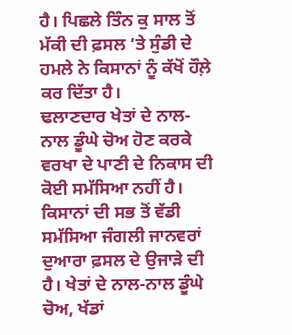ਹੈ। ਪਿਛਲੇ ਤਿੰਨ ਕੁ ਸਾਲ ਤੋਂ ਮੱਕੀ ਦੀ ਫ਼ਸਲ ’ਤੇ ਸੁੰਡੀ ਦੇ ਹਮਲੇ ਨੇ ਕਿਸਾਨਾਂ ਨੂੰ ਕੱਖੋਂ ਹੌਲ਼ੇ ਕਰ ਦਿੱਤਾ ਹੈ।
ਢਲਾਣਦਾਰ ਖੇਤਾਂ ਦੇ ਨਾਲ-ਨਾਲ ਡੂੰਘੇ ਚੋਅ ਹੋਣ ਕਰਕੇ ਵਰਖਾ ਦੇ ਪਾਣੀ ਦੇ ਨਿਕਾਸ ਦੀ ਕੋਈ ਸਮੱਸਿਆ ਨਹੀਂ ਹੈ। ਕਿਸਾਨਾਂ ਦੀ ਸਭ ਤੋਂ ਵੱਡੀ ਸਮੱਸਿਆ ਜੰਗਲੀ ਜਾਨਵਰਾਂ ਦੁਆਰਾ ਫ਼ਸਲ ਦੇ ਉਜਾੜੇ ਦੀ ਹੈ। ਖੇਤਾਂ ਦੇ ਨਾਲ-ਨਾਲ ਡੂੰਘੇ ਚੋਅ, ਖੱਡਾਂ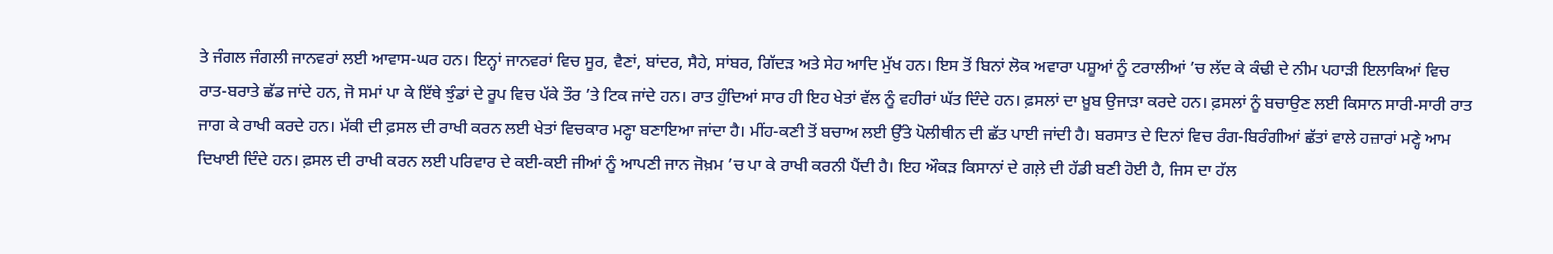ਤੇ ਜੰਗਲ ਜੰਗਲੀ ਜਾਨਵਰਾਂ ਲਈ ਆਵਾਸ-ਘਰ ਹਨ। ਇਨ੍ਹਾਂ ਜਾਨਵਰਾਂ ਵਿਚ ਸੂਰ, ਵੈਣਾਂ, ਬਾਂਦਰ, ਸੈਹੇ, ਸਾਂਬਰ, ਗਿੱਦੜ ਅਤੇ ਸੇਹ ਆਦਿ ਮੁੱਖ ਹਨ। ਇਸ ਤੋਂ ਬਿਨਾਂ ਲੋਕ ਅਵਾਰਾ ਪਸ਼ੂਆਂ ਨੂੰ ਟਰਾਲੀਆਂ ’ਚ ਲੱਦ ਕੇ ਕੰਢੀ ਦੇ ਨੀਮ ਪਹਾੜੀ ਇਲਾਕਿਆਂ ਵਿਚ ਰਾਤ-ਬਰਾਤੇ ਛੱਡ ਜਾਂਦੇ ਹਨ, ਜੋ ਸਮਾਂ ਪਾ ਕੇ ਇੱਥੇ ਝੁੰਡਾਂ ਦੇ ਰੂਪ ਵਿਚ ਪੱਕੇ ਤੌਰ ’ਤੇ ਟਿਕ ਜਾਂਦੇ ਹਨ। ਰਾਤ ਹੁੰਦਿਆਂ ਸਾਰ ਹੀ ਇਹ ਖੇਤਾਂ ਵੱਲ ਨੂੰ ਵਹੀਰਾਂ ਘੱਤ ਦਿੰਦੇ ਹਨ। ਫ਼ਸਲਾਂ ਦਾ ਖ਼ੂਬ ਉਜਾੜਾ ਕਰਦੇ ਹਨ। ਫ਼ਸਲਾਂ ਨੂੰ ਬਚਾਉਣ ਲਈ ਕਿਸਾਨ ਸਾਰੀ-ਸਾਰੀ ਰਾਤ ਜਾਗ ਕੇ ਰਾਖੀ ਕਰਦੇ ਹਨ। ਮੱਕੀ ਦੀ ਫ਼ਸਲ ਦੀ ਰਾਖੀ ਕਰਨ ਲਈ ਖੇਤਾਂ ਵਿਚਕਾਰ ਮਣ੍ਹਾ ਬਣਾਇਆ ਜਾਂਦਾ ਹੈ। ਮੀਂਹ-ਕਣੀ ਤੋਂ ਬਚਾਅ ਲਈ ਉੱਤੇ ਪੋਲੀਥੀਨ ਦੀ ਛੱਤ ਪਾਈ ਜਾਂਦੀ ਹੈ। ਬਰਸਾਤ ਦੇ ਦਿਨਾਂ ਵਿਚ ਰੰਗ-ਬਿਰੰਗੀਆਂ ਛੱਤਾਂ ਵਾਲੇ ਹਜ਼ਾਰਾਂ ਮਣ੍ਹੇ ਆਮ ਦਿਖਾਈ ਦਿੰਦੇ ਹਨ। ਫ਼ਸਲ ਦੀ ਰਾਖੀ ਕਰਨ ਲਈ ਪਰਿਵਾਰ ਦੇ ਕਈ-ਕਈ ਜੀਆਂ ਨੂੰ ਆਪਣੀ ਜਾਨ ਜੋਖ਼ਮ ’ਚ ਪਾ ਕੇ ਰਾਖੀ ਕਰਨੀ ਪੈਂਦੀ ਹੈ। ਇਹ ਔਕੜ ਕਿਸਾਨਾਂ ਦੇ ਗਲ਼ੇ ਦੀ ਹੱਡੀ ਬਣੀ ਹੋਈ ਹੈ, ਜਿਸ ਦਾ ਹੱਲ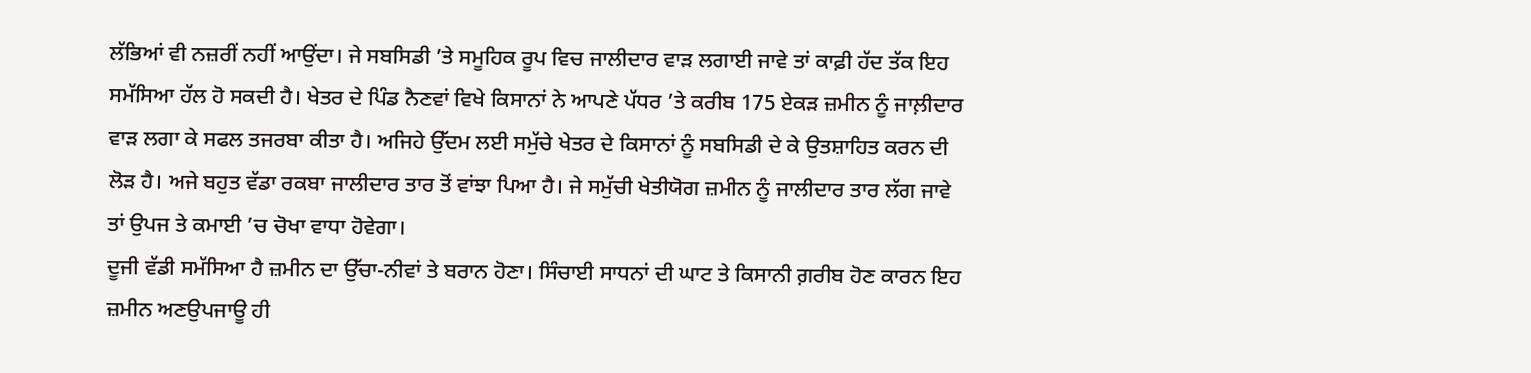ਲੱਭਿਆਂ ਵੀ ਨਜ਼ਰੀਂ ਨਹੀਂ ਆਉਂਦਾ। ਜੇ ਸਬਸਿਡੀ ’ਤੇ ਸਮੂਹਿਕ ਰੂਪ ਵਿਚ ਜਾਲੀਦਾਰ ਵਾੜ ਲਗਾਈ ਜਾਵੇ ਤਾਂ ਕਾਫ਼ੀ ਹੱਦ ਤੱਕ ਇਹ ਸਮੱਸਿਆ ਹੱਲ ਹੋ ਸਕਦੀ ਹੈ। ਖੇਤਰ ਦੇ ਪਿੰਡ ਨੈਣਵਾਂ ਵਿਖੇ ਕਿਸਾਨਾਂ ਨੇ ਆਪਣੇ ਪੱਧਰ ’ਤੇ ਕਰੀਬ 175 ਏਕੜ ਜ਼ਮੀਨ ਨੂੰ ਜਾਲ਼ੀਦਾਰ ਵਾੜ ਲਗਾ ਕੇ ਸਫਲ ਤਜਰਬਾ ਕੀਤਾ ਹੈ। ਅਜਿਹੇ ਉੱਦਮ ਲਈ ਸਮੁੱਚੇ ਖੇਤਰ ਦੇ ਕਿਸਾਨਾਂ ਨੂੰ ਸਬਸਿਡੀ ਦੇ ਕੇ ਉਤਸ਼ਾਹਿਤ ਕਰਨ ਦੀ ਲੋੜ ਹੈ। ਅਜੇ ਬਹੁਤ ਵੱਡਾ ਰਕਬਾ ਜਾਲੀਦਾਰ ਤਾਰ ਤੋਂ ਵਾਂਝਾ ਪਿਆ ਹੈ। ਜੇ ਸਮੁੱਚੀ ਖੇਤੀਯੋਗ ਜ਼ਮੀਨ ਨੂੰ ਜਾਲੀਦਾਰ ਤਾਰ ਲੱਗ ਜਾਵੇ ਤਾਂ ਉਪਜ ਤੇ ਕਮਾਈ ’ਚ ਚੋਖਾ ਵਾਧਾ ਹੋਵੇਗਾ।
ਦੂਜੀ ਵੱਡੀ ਸਮੱਸਿਆ ਹੈ ਜ਼ਮੀਨ ਦਾ ਉੱਚਾ-ਨੀਵਾਂ ਤੇ ਬਰਾਨ ਹੋਣਾ। ਸਿੰਚਾਈ ਸਾਧਨਾਂ ਦੀ ਘਾਟ ਤੇ ਕਿਸਾਨੀ ਗ਼ਰੀਬ ਹੋਣ ਕਾਰਨ ਇਹ ਜ਼ਮੀਨ ਅਣਉਪਜਾਊ ਹੀ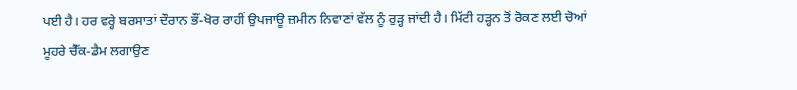ਪਈ ਹੈ। ਹਰ ਵਰ੍ਹੇ ਬਰਸਾਤਾਂ ਦੌਰਾਨ ਭੌਂ-ਖੋਰ ਰਾਹੀਂ ਉਪਜਾਊ ਜ਼ਮੀਨ ਨਿਵਾਣਾਂ ਵੱਲ ਨੂੰ ਰੁੜ੍ਹ ਜਾਂਦੀ ਹੈ। ਮਿੱਟੀ ਹੜ੍ਹਨ ਤੋਂ ਰੋਕਣ ਲਈ ਚੋਆਂ ਮੂਹਰੇ ਚੈੱਕ-ਡੈਮ ਲਗਾਉਣ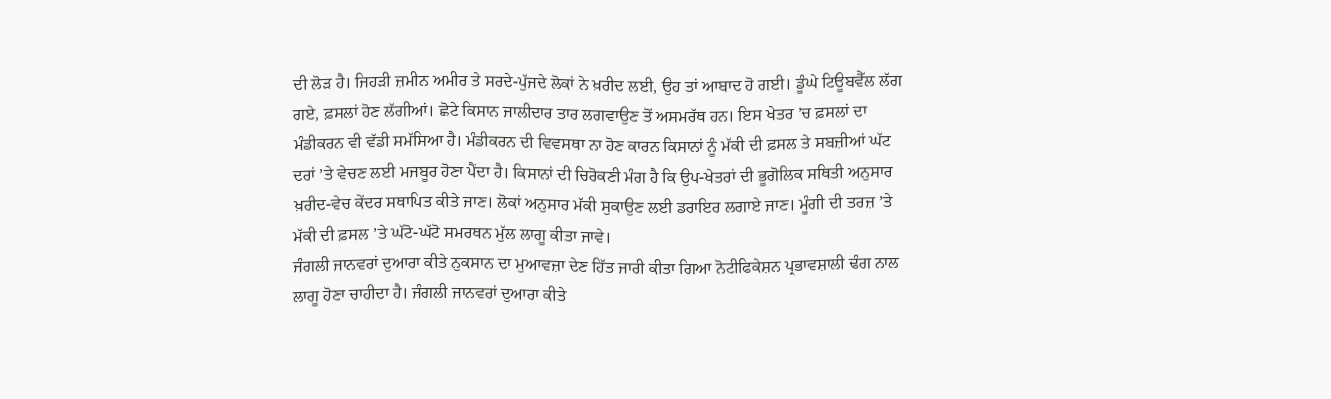ਦੀ ਲੋੜ ਹੈ। ਜਿਹੜੀ ਜ਼ਮੀਨ ਅਮੀਰ ਤੇ ਸਰਦੇ-ਪੁੱਜਦੇ ਲੋਕਾਂ ਨੇ ਖ਼ਰੀਦ ਲਈ, ਉਹ ਤਾਂ ਆਬਾਦ ਹੋ ਗਈ। ਡੂੰਘੇ ਟਿਊਬਵੈੱਲ ਲੱਗ ਗਏ, ਫ਼ਸਲਾਂ ਹੋਣ ਲੱਗੀਆਂ। ਛੋਟੇ ਕਿਸਾਨ ਜਾਲੀਦਾਰ ਤਾਰ ਲਗਵਾਉਣ ਤੋਂ ਅਸਮਰੱਥ ਹਨ। ਇਸ ਖੇਤਰ ’ਚ ਫ਼ਸਲਾਂ ਦਾ ਮੰਡੀਕਰਨ ਵੀ ਵੱਡੀ ਸਮੱਸਿਆ ਹੈ। ਮੰਡੀਕਰਨ ਦੀ ਵਿਵਸਥਾ ਨਾ ਹੋਣ ਕਾਰਨ ਕਿਸਾਨਾਂ ਨੂੰ ਮੱਕੀ ਦੀ ਫ਼ਸਲ ਤੇ ਸਬਜ਼ੀਆਂ ਘੱਟ ਦਰਾਂ ’ਤੇ ਵੇਚਣ ਲਈ ਮਜਬੂਰ ਹੋਣਾ ਪੈਂਦਾ ਹੈ। ਕਿਸਾਨਾਂ ਦੀ ਚਿਰੋਕਣੀ ਮੰਗ ਹੈ ਕਿ ਉਪ-ਖੇਤਰਾਂ ਦੀ ਭੂਗੋਲਿਕ ਸਥਿਤੀ ਅਨੁਸਾਰ ਖ਼ਰੀਦ-ਵੇਚ ਕੇਂਦਰ ਸਥਾਪਿਤ ਕੀਤੇ ਜਾਣ। ਲੋਕਾਂ ਅਨੁਸਾਰ ਮੱਕੀ ਸੁਕਾਉਣ ਲਈ ਡਰਾਇਰ ਲਗਾਏ ਜਾਣ। ਮੂੰਗੀ ਦੀ ਤਰਜ਼ ’ਤੇ ਮੱਕੀ ਦੀ ਫ਼ਸਲ ’ਤੇ ਘੱਟੋ-ਘੱਟੋ ਸਮਰਥਨ ਮੁੱਲ ਲਾਗੂ ਕੀਤਾ ਜਾਵੇ।
ਜੰਗਲੀ ਜਾਨਵਰਾਂ ਦੁਆਰਾ ਕੀਤੇ ਨੁਕਸਾਨ ਦਾ ਮੁਆਵਜ਼ਾ ਦੇਣ ਹਿੱਤ ਜਾਰੀ ਕੀਤਾ ਗਿਆ ਨੋਟੀਫਿਕੇਸ਼ਨ ਪ੍ਰਭਾਵਸ਼ਾਲੀ ਢੰਗ ਨਾਲ ਲਾਗੂ ਹੋਣਾ ਚਾਹੀਦਾ ਹੈ। ਜੰਗਲੀ ਜਾਨਵਰਾਂ ਦੁਆਰਾ ਕੀਤੇ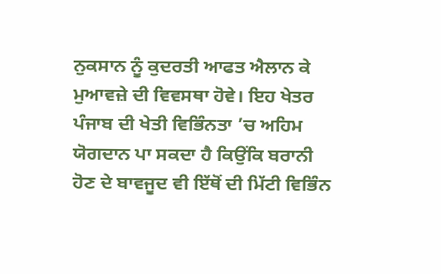ਨੁਕਸਾਨ ਨੂੰ ਕੁਦਰਤੀ ਆਫਤ ਐਲਾਨ ਕੇ ਮੁਆਵਜ਼ੇ ਦੀ ਵਿਵਸਥਾ ਹੋਵੇ। ਇਹ ਖੇਤਰ ਪੰਜਾਬ ਦੀ ਖੇਤੀ ਵਿਭਿੰਨਤਾ ’ਚ ਅਹਿਮ ਯੋਗਦਾਨ ਪਾ ਸਕਦਾ ਹੈ ਕਿਉਂਕਿ ਬਰਾਨੀ ਹੋਣ ਦੇ ਬਾਵਜੂਦ ਵੀ ਇੱਥੋਂ ਦੀ ਮਿੱਟੀ ਵਿਭਿੰਨ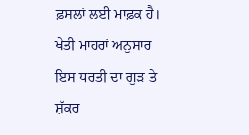ਫ਼ਸਲਾਂ ਲਈ ਮਾਫ਼ਕ ਹੈ। ਖੇਤੀ ਮਾਹਰਾਂ ਅਨੁਸਾਰ ਇਸ ਧਰਤੀ ਦਾ ਗੁੜ ਤੇ ਸ਼ੱਕਰ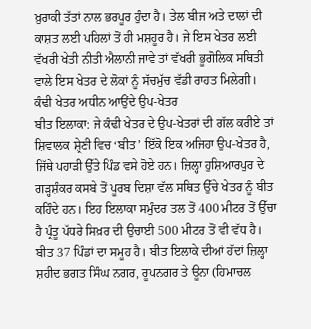ਖ਼ੁਰਾਕੀ ਤੱਤਾਂ ਨਾਲ ਭਰਪੂਰ ਹੁੰਦਾ ਹੈ। ਤੇਲ ਬੀਜ ਅਤੇ ਦਾਲਾਂ ਦੀ ਕਾਸ਼ਤ ਲਈ ਪਹਿਲਾਂ ਤੋਂ ਹੀ ਮਸ਼ਹੂਰ ਹੈ। ਜੇ ਇਸ ਖੇਤਰ ਲਈ ਵੱਖਰੀ ਖੇਤੀ ਨੀਤੀ ਐਲਾਨੀ ਜਾਵੇ ਤਾਂ ਵੱਖਰੀ ਭੂਗੋਲਿਕ ਸਥਿਤੀ ਵਾਲੇ ਇਸ ਖੇਤਰ ਦੇ ਲੋਕਾਂ ਨੂੰ ਸੱਚਮੁੱਚ ਵੱਡੀ ਰਾਹਤ ਮਿਲੇਗੀ।
ਕੰਢੀ ਖੇਤਰ ਅਧੀਨ ਆਉਂਦੇ ਉਪ-ਖੇਤਰ
ਬੀਤ ਇਲਾਕਾ: ਜੇ ਕੰਢੀ ਖੇਤਰ ਦੇ ਉਪ-ਖੇਤਰਾਂ ਦੀ ਗੱਲ ਕਰੀਏ ਤਾਂ ਸ਼ਿਵਾਲਕ ਸ਼੍ਰੇਣੀ ਵਿਚ ‘ਬੀਤ’ ਇੱਕੋ ਇਕ ਅਜਿਹਾ ਉਪ-ਖੇਤਰ ਹੈ, ਜਿੱਥੇ ਪਹਾੜੀ ਉੱਤੇ ਪਿੰਡ ਵਸੇ ਹੋਏ ਹਨ। ਜ਼ਿਲ੍ਹਾ ਹੁਸ਼ਿਆਰਪੁਰ ਦੇ ਗੜ੍ਹਸ਼ੰਕਰ ਕਸਬੇ ਤੋਂ ਪੂਰਬ ਦਿਸ਼ਾ ਵੱਲ ਸਥਿਤ ਉੱਚੇ ਖੇਤਰ ਨੂੰ ਬੀਤ ਕਹਿੰਦੇ ਹਨ। ਇਹ ਇਲਾਕਾ ਸਮੁੰਦਰ ਤਲ ਤੋਂ 400 ਮੀਟਰ ਤੋਂ ਉੱਚਾ ਹੈ ਪ੍ਰੰਤੂ ਪੱਧਰੇ ਸਿਖ਼ਰ ਦੀ ਉਚਾਈ 500 ਮੀਟਰ ਤੋਂ ਵੀ ਵੱਧ ਹੈ। ਬੀਤ 37 ਪਿੰਡਾਂ ਦਾ ਸਮੂਹ ਹੈ। ਬੀਤ ਇਲਾਕੇ ਦੀਆਂ ਹੱਦਾਂ ਜ਼ਿਲ੍ਹਾ ਸ਼ਹੀਦ ਭਗਤ ਸਿੰਘ ਨਗਰ, ਰੂਪਨਗਰ ਤੇ ਊਨਾ (ਹਿਮਾਚਲ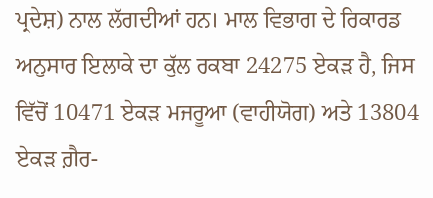ਪ੍ਰਦੇਸ਼) ਨਾਲ ਲੱਗਦੀਆਂ ਹਨ। ਮਾਲ ਵਿਭਾਗ ਦੇ ਰਿਕਾਰਡ ਅਨੁਸਾਰ ਇਲਾਕੇ ਦਾ ਕੁੱਲ ਰਕਬਾ 24275 ਏਕੜ ਹੈ, ਜਿਸ ਵਿੱਚੋਂ 10471 ਏਕੜ ਮਜਰੂਆ (ਵਾਹੀਯੋਗ) ਅਤੇ 13804 ਏਕੜ ਗ਼ੈਰ-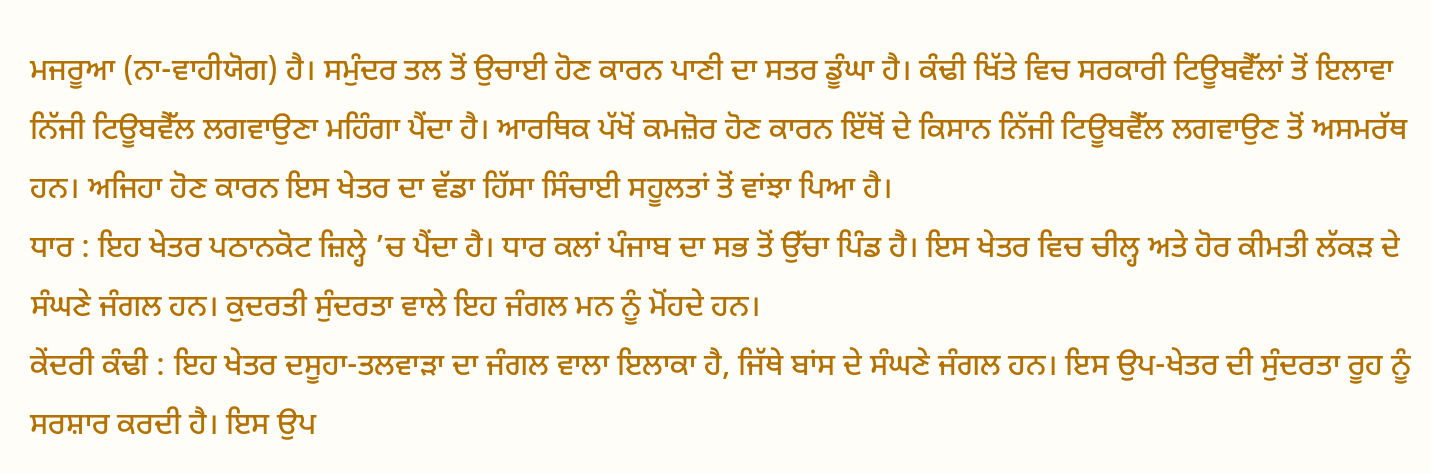ਮਜਰੂਆ (ਨਾ-ਵਾਹੀਯੋਗ) ਹੈ। ਸਮੁੰਦਰ ਤਲ ਤੋਂ ਉਚਾਈ ਹੋਣ ਕਾਰਨ ਪਾਣੀ ਦਾ ਸਤਰ ਡੂੰਘਾ ਹੈ। ਕੰਢੀ ਖਿੱਤੇ ਵਿਚ ਸਰਕਾਰੀ ਟਿਊਬਵੈੱਲਾਂ ਤੋਂ ਇਲਾਵਾ ਨਿੱਜੀ ਟਿਊਬਵੈੱਲ ਲਗਵਾਉਣਾ ਮਹਿੰਗਾ ਪੈਂਦਾ ਹੈ। ਆਰਥਿਕ ਪੱਖੋਂ ਕਮਜ਼ੋਰ ਹੋਣ ਕਾਰਨ ਇੱਥੋਂ ਦੇ ਕਿਸਾਨ ਨਿੱਜੀ ਟਿਊਬਵੈੱਲ ਲਗਵਾਉਣ ਤੋਂ ਅਸਮਰੱਥ ਹਨ। ਅਜਿਹਾ ਹੋਣ ਕਾਰਨ ਇਸ ਖੇਤਰ ਦਾ ਵੱਡਾ ਹਿੱਸਾ ਸਿੰਚਾਈ ਸਹੂਲਤਾਂ ਤੋਂ ਵਾਂਝਾ ਪਿਆ ਹੈ।
ਧਾਰ : ਇਹ ਖੇਤਰ ਪਠਾਨਕੋਟ ਜ਼ਿਲ੍ਹੇ ’ਚ ਪੈਂਦਾ ਹੈ। ਧਾਰ ਕਲਾਂ ਪੰਜਾਬ ਦਾ ਸਭ ਤੋਂ ਉੱਚਾ ਪਿੰਡ ਹੈ। ਇਸ ਖੇਤਰ ਵਿਚ ਚੀਲ੍ਹ ਅਤੇ ਹੋਰ ਕੀਮਤੀ ਲੱਕੜ ਦੇ ਸੰਘਣੇ ਜੰਗਲ ਹਨ। ਕੁਦਰਤੀ ਸੁੰਦਰਤਾ ਵਾਲੇ ਇਹ ਜੰਗਲ ਮਨ ਨੂੰ ਮੋਂਹਦੇ ਹਨ।
ਕੇਂਦਰੀ ਕੰਢੀ : ਇਹ ਖੇਤਰ ਦਸੂਹਾ-ਤਲਵਾੜਾ ਦਾ ਜੰਗਲ ਵਾਲਾ ਇਲਾਕਾ ਹੈ, ਜਿੱਥੇ ਬਾਂਸ ਦੇ ਸੰਘਣੇ ਜੰਗਲ ਹਨ। ਇਸ ਉਪ-ਖੇਤਰ ਦੀ ਸੁੰਦਰਤਾ ਰੂਹ ਨੂੰ ਸਰਸ਼ਾਰ ਕਰਦੀ ਹੈ। ਇਸ ਉਪ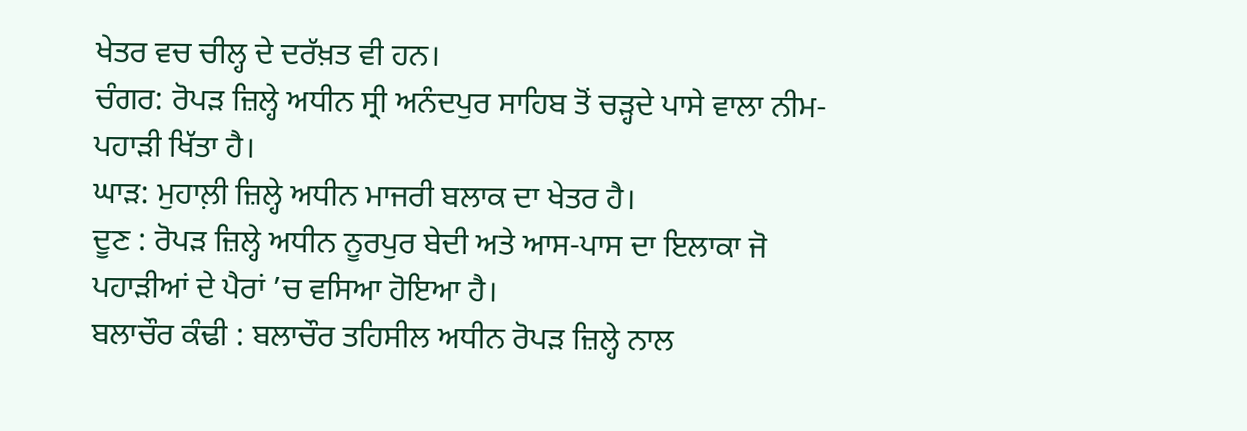ਖੇਤਰ ਵਚ ਚੀਲ੍ਹ ਦੇ ਦਰੱਖ਼ਤ ਵੀ ਹਨ।
ਚੰਗਰ: ਰੋਪੜ ਜ਼ਿਲ੍ਹੇ ਅਧੀਨ ਸ੍ਰੀ ਅਨੰਦਪੁਰ ਸਾਹਿਬ ਤੋਂ ਚੜ੍ਹਦੇ ਪਾਸੇ ਵਾਲਾ ਨੀਮ-ਪਹਾੜੀ ਖਿੱਤਾ ਹੈ।
ਘਾੜ: ਮੁਹਾਲ਼ੀ ਜ਼ਿਲ੍ਹੇ ਅਧੀਨ ਮਾਜਰੀ ਬਲਾਕ ਦਾ ਖੇਤਰ ਹੈ।
ਦੂਣ : ਰੋਪੜ ਜ਼ਿਲ੍ਹੇ ਅਧੀਨ ਨੂਰਪੁਰ ਬੇਦੀ ਅਤੇ ਆਸ-ਪਾਸ ਦਾ ਇਲਾਕਾ ਜੋ ਪਹਾੜੀਆਂ ਦੇ ਪੈਰਾਂ ’ਚ ਵਸਿਆ ਹੋਇਆ ਹੈ।
ਬਲਾਚੌਰ ਕੰਢੀ : ਬਲਾਚੌਰ ਤਹਿਸੀਲ ਅਧੀਨ ਰੋਪੜ ਜ਼ਿਲ੍ਹੇ ਨਾਲ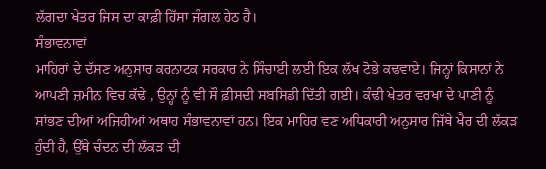ਲੱਗਦਾ ਖੇਤਰ ਜਿਸ ਦਾ ਕਾਫ਼ੀ ਹਿੱਸਾ ਜੰਗਲ ਹੇਠ ਹੈ।
ਸੰਭਾਵਨਾਵਾਂ
ਮਾਹਿਰਾਂ ਦੇ ਦੱਸਣ ਅਨੁਸਾਰ ਕਰਨਾਟਕ ਸਰਕਾਰ ਨੇ ਸਿੰਚਾਈ ਲਈ ਇਕ ਲੱਖ ਟੋਭੇ ਕਢਵਾਏ। ਜਿਨ੍ਹਾਂ ਕਿਸਾਨਾਂ ਨੇ ਆਪਣੀ ਜ਼ਮੀਨ ਵਿਚ ਕੱਢੇ , ਉਨ੍ਹਾਂ ਨੂੰ ਵੀ ਸੌ ਫ਼ੀਸਦੀ ਸਬਸਿਡੀ ਦਿੱਤੀ ਗਈ। ਕੰਢੀ ਖੇਤਰ ਵਰਖਾ ਦੇ ਪਾਣੀ ਨੂੰ ਸਾਂਭਣ ਦੀਆਂ ਅਜਿਹੀਆਂ ਅਥਾਹ ਸੰਭਾਵਨਾਵਾਂ ਹਨ। ਇਕ ਮਾਹਿਰ ਵਣ ਅਧਿਕਾਰੀ ਅਨੁਸਾਰ ਜਿੱਥੇ ਖੈਰ ਦੀ ਲੱਕੜ ਹੁੰਦੀ ਹੈ, ਉੱਥੇ ਚੰਦਨ ਦੀ ਲੱਕੜ ਦੀ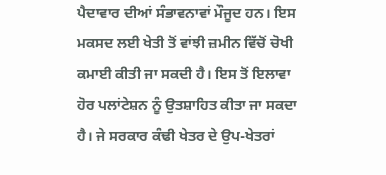ਪੈਦਾਵਾਰ ਦੀਆਂ ਸੰਭਾਵਨਾਵਾਂ ਮੌਜੂਦ ਹਨ। ਇਸ ਮਕਸਦ ਲਈ ਖੇਤੀ ਤੋਂ ਵਾਂਝੀ ਜ਼ਮੀਨ ਵਿੱਚੋਂ ਚੋਖੀ ਕਮਾਈ ਕੀਤੀ ਜਾ ਸਕਦੀ ਹੈ। ਇਸ ਤੋਂ ਇਲਾਵਾ ਹੋਰ ਪਲਾਂਟੇਸ਼ਨ ਨੂੰ ਉਤਸ਼ਾਹਿਤ ਕੀਤਾ ਜਾ ਸਕਦਾ ਹੈ। ਜੇ ਸਰਕਾਰ ਕੰਢੀ ਖੇਤਰ ਦੇ ਉਪ-ਖੇਤਰਾਂ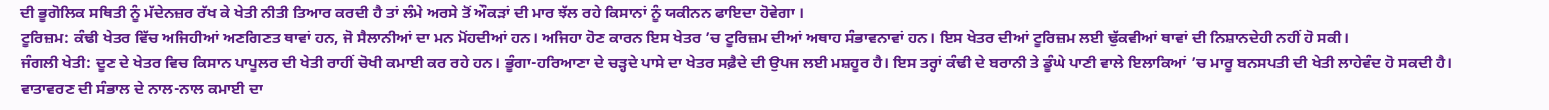ਦੀ ਭੂਗੋਲਿਕ ਸਥਿਤੀ ਨੂੰ ਮੱਦੇਨਜ਼ਰ ਰੱਖ ਕੇ ਖੇਤੀ ਨੀਤੀ ਤਿਆਰ ਕਰਦੀ ਹੈ ਤਾਂ ਲੰਮੇ ਅਰਸੇ ਤੋਂ ਔਕੜਾਂ ਦੀ ਮਾਰ ਝੱਲ ਰਹੇ ਕਿਸਾਨਾਂ ਨੂੰ ਯਕੀਨਨ ਫਾਇਦਾ ਹੋਵੇਗਾ ।
ਟੂਰਿਜ਼ਮ: ਕੰਢੀ ਖੇਤਰ ਵਿੱਚ ਅਜਿਹੀਆਂ ਅਣਗਿਣਤ ਥਾਵਾਂ ਹਨ, ਜੋ ਸੈਲਾਨੀਆਂ ਦਾ ਮਨ ਮੋਂਹਦੀਆਂ ਹਨ। ਅਜਿਹਾ ਹੋਣ ਕਾਰਨ ਇਸ ਖੇਤਰ ’ਚ ਟੂਰਿਜ਼ਮ ਦੀਆਂ ਅਥਾਹ ਸੰਭਾਵਨਾਵਾਂ ਹਨ। ਇਸ ਖੇਤਰ ਦੀਆਂ ਟੂਰਿਜ਼ਮ ਲਈ ਢੁੱਕਵੀਆਂ ਥਾਵਾਂ ਦੀ ਨਿਸ਼ਾਨਦੇਹੀ ਨਹੀਂ ਹੋ ਸਕੀ।
ਜੰਗਲੀ ਖੇਤੀ: ਦੂਣ ਦੇ ਖੇਤਰ ਵਿਚ ਕਿਸਾਨ ਪਾਪੂਲਰ ਦੀ ਖੇਤੀ ਰਾਹੀਂ ਚੋਖੀ ਕਮਾਈ ਕਰ ਰਹੇ ਹਨ। ਭੂੰਗਾ-ਹਰਿਆਣਾ ਦੇ ਚੜ੍ਹਦੇ ਪਾਸੇ ਦਾ ਖੇਤਰ ਸਫ਼ੈਦੇ ਦੀ ਉਪਜ ਲਈ ਮਸ਼ਹੂਰ ਹੈ। ਇਸ ਤਰ੍ਹਾਂ ਕੰਢੀ ਦੇ ਬਰਾਨੀ ਤੇ ਡੂੰਘੇ ਪਾਣੀ ਵਾਲੇ ਇਲਾਕਿਆਂ ’ਚ ਮਾਰੂ ਬਨਸਪਤੀ ਦੀ ਖੇਤੀ ਲਾਹੇਵੰਦ ਹੋ ਸਕਦੀ ਹੈ। ਵਾਤਾਵਰਣ ਦੀ ਸੰਭਾਲ ਦੇ ਨਾਲ-ਨਾਲ ਕਮਾਈ ਦਾ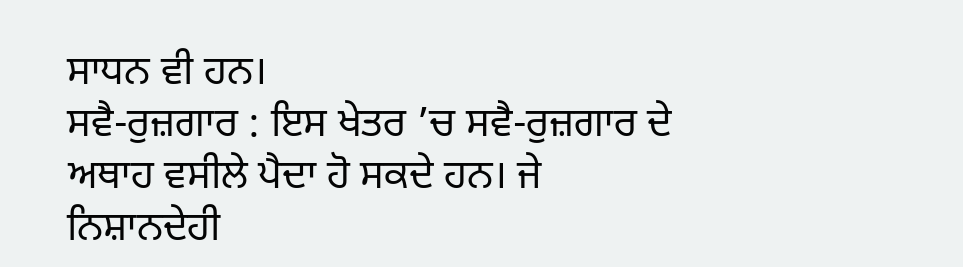ਸਾਧਨ ਵੀ ਹਨ।
ਸਵੈ-ਰੁਜ਼ਗਾਰ : ਇਸ ਖੇਤਰ ’ਚ ਸਵੈ-ਰੁਜ਼ਗਾਰ ਦੇ ਅਥਾਹ ਵਸੀਲੇ ਪੈਦਾ ਹੋ ਸਕਦੇ ਹਨ। ਜੇ ਨਿਸ਼ਾਨਦੇਹੀ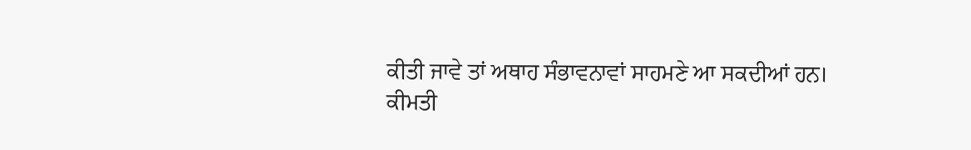ਕੀਤੀ ਜਾਵੇ ਤਾਂ ਅਥਾਹ ਸੰਭਾਵਨਾਵਾਂ ਸਾਹਮਣੇ ਆ ਸਕਦੀਆਂ ਹਨ।
ਕੀਮਤੀ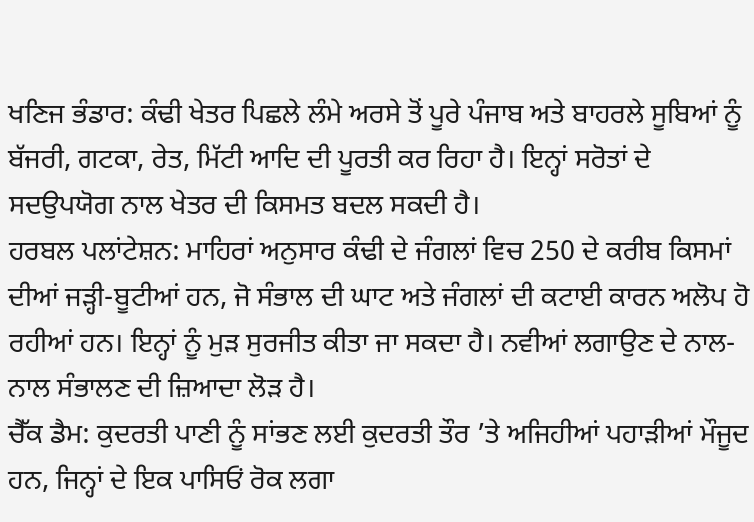ਖਣਿਜ ਭੰਡਾਰ: ਕੰਢੀ ਖੇਤਰ ਪਿਛਲੇ ਲੰਮੇ ਅਰਸੇ ਤੋਂ ਪੂਰੇ ਪੰਜਾਬ ਅਤੇ ਬਾਹਰਲੇ ਸੂਬਿਆਂ ਨੂੰ ਬੱਜਰੀ, ਗਟਕਾ, ਰੇਤ, ਮਿੱਟੀ ਆਦਿ ਦੀ ਪੂਰਤੀ ਕਰ ਰਿਹਾ ਹੈ। ਇਨ੍ਹਾਂ ਸਰੋਤਾਂ ਦੇ ਸਦਉਪਯੋਗ ਨਾਲ ਖੇਤਰ ਦੀ ਕਿਸਮਤ ਬਦਲ ਸਕਦੀ ਹੈ।
ਹਰਬਲ ਪਲਾਂਟੇਸ਼ਨ: ਮਾਹਿਰਾਂ ਅਨੁਸਾਰ ਕੰਢੀ ਦੇ ਜੰਗਲਾਂ ਵਿਚ 250 ਦੇ ਕਰੀਬ ਕਿਸਮਾਂ ਦੀਆਂ ਜੜ੍ਹੀ-ਬੂਟੀਆਂ ਹਨ, ਜੋ ਸੰਭਾਲ ਦੀ ਘਾਟ ਅਤੇ ਜੰਗਲਾਂ ਦੀ ਕਟਾਈ ਕਾਰਨ ਅਲੋਪ ਹੋ ਰਹੀਆਂ ਹਨ। ਇਨ੍ਹਾਂ ਨੂੰ ਮੁੜ ਸੁਰਜੀਤ ਕੀਤਾ ਜਾ ਸਕਦਾ ਹੈ। ਨਵੀਆਂ ਲਗਾਉਣ ਦੇ ਨਾਲ-ਨਾਲ ਸੰਭਾਲਣ ਦੀ ਜ਼ਿਆਦਾ ਲੋੜ ਹੈ।
ਚੈੱਕ ਡੈਮ: ਕੁਦਰਤੀ ਪਾਣੀ ਨੂੰ ਸਾਂਭਣ ਲਈ ਕੁਦਰਤੀ ਤੌਰ ’ਤੇ ਅਜਿਹੀਆਂ ਪਹਾੜੀਆਂ ਮੌਜੂਦ ਹਨ, ਜਿਨ੍ਹਾਂ ਦੇ ਇਕ ਪਾਸਿਓਂ ਰੋਕ ਲਗਾ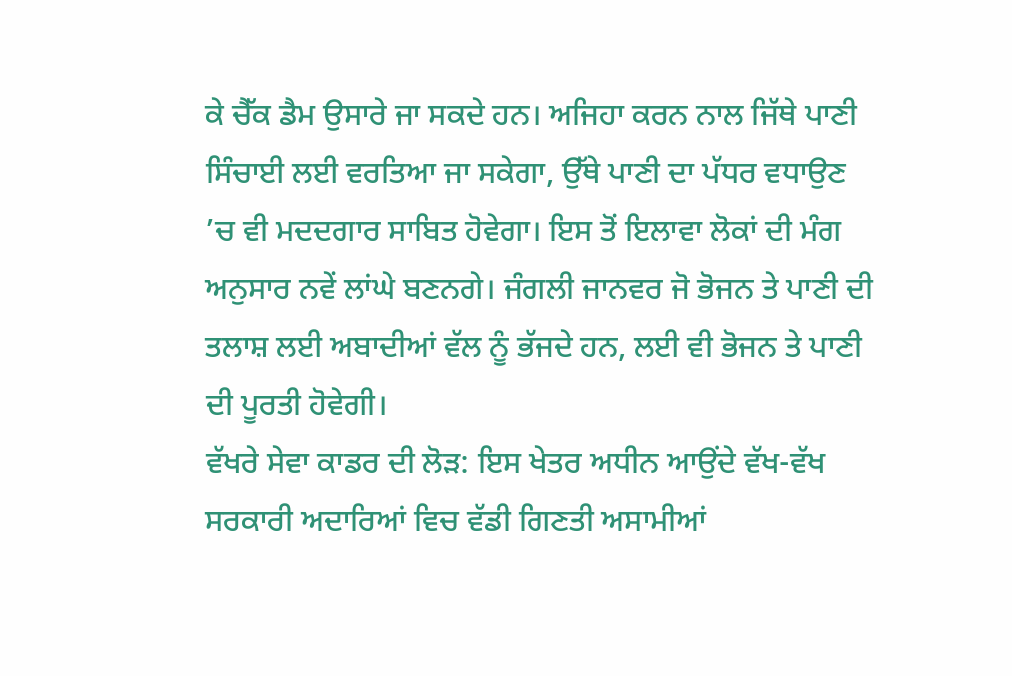ਕੇ ਚੈੱਕ ਡੈਮ ਉਸਾਰੇ ਜਾ ਸਕਦੇ ਹਨ। ਅਜਿਹਾ ਕਰਨ ਨਾਲ ਜਿੱਥੇ ਪਾਣੀ ਸਿੰਚਾਈ ਲਈ ਵਰਤਿਆ ਜਾ ਸਕੇਗਾ, ਉੱਥੇ ਪਾਣੀ ਦਾ ਪੱਧਰ ਵਧਾਉਣ ’ਚ ਵੀ ਮਦਦਗਾਰ ਸਾਬਿਤ ਹੋਵੇਗਾ। ਇਸ ਤੋਂ ਇਲਾਵਾ ਲੋਕਾਂ ਦੀ ਮੰਗ ਅਨੁਸਾਰ ਨਵੇਂ ਲਾਂਘੇ ਬਣਨਗੇ। ਜੰਗਲੀ ਜਾਨਵਰ ਜੋ ਭੋਜਨ ਤੇ ਪਾਣੀ ਦੀ ਤਲਾਸ਼ ਲਈ ਅਬਾਦੀਆਂ ਵੱਲ ਨੂੰ ਭੱਜਦੇ ਹਨ, ਲਈ ਵੀ ਭੋਜਨ ਤੇ ਪਾਣੀ ਦੀ ਪੂਰਤੀ ਹੋਵੇਗੀ।
ਵੱਖਰੇ ਸੇਵਾ ਕਾਡਰ ਦੀ ਲੋੜ: ਇਸ ਖੇਤਰ ਅਧੀਨ ਆਉਂਦੇ ਵੱਖ-ਵੱਖ ਸਰਕਾਰੀ ਅਦਾਰਿਆਂ ਵਿਚ ਵੱਡੀ ਗਿਣਤੀ ਅਸਾਮੀਆਂ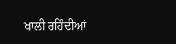ਖਾਲੀ ਰਹਿੰਦੀਆਂ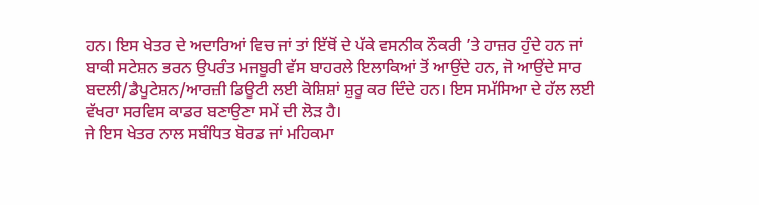ਹਨ। ਇਸ ਖੇਤਰ ਦੇ ਅਦਾਰਿਆਂ ਵਿਚ ਜਾਂ ਤਾਂ ਇੱਥੋਂ ਦੇ ਪੱਕੇ ਵਸਨੀਕ ਨੌਕਰੀ ’ਤੇ ਹਾਜ਼ਰ ਹੁੰਦੇ ਹਨ ਜਾਂ ਬਾਕੀ ਸਟੇਸ਼ਨ ਭਰਨ ਉਪਰੰਤ ਮਜਬੂਰੀ ਵੱਸ ਬਾਹਰਲੇ ਇਲਾਕਿਆਂ ਤੋਂ ਆਉਂਦੇ ਹਨ, ਜੋ ਆਉਂਦੇ ਸਾਰ ਬਦਲੀ/ਡੈਪੂਟੇਸ਼ਨ/ਆਰਜ਼ੀ ਡਿਊਟੀ ਲਈ ਕੋਸ਼ਿਸ਼ਾਂ ਸ਼ੁਰੂ ਕਰ ਦਿੰਦੇ ਹਨ। ਇਸ ਸਮੱਸਿਆ ਦੇ ਹੱਲ ਲਈ ਵੱਖਰਾ ਸਰਵਿਸ ਕਾਡਰ ਬਣਾਉਣਾ ਸਮੇਂ ਦੀ ਲੋੜ ਹੈ।
ਜੇ ਇਸ ਖੇਤਰ ਨਾਲ ਸਬੰਧਿਤ ਬੋਰਡ ਜਾਂ ਮਹਿਕਮਾ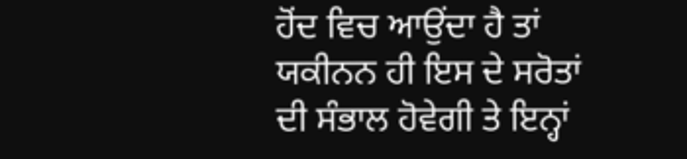ਹੋਂਦ ਵਿਚ ਆਉਂਦਾ ਹੈ ਤਾਂ ਯਕੀਨਨ ਹੀ ਇਸ ਦੇ ਸਰੋਤਾਂ ਦੀ ਸੰਭਾਲ ਹੋਵੇਗੀ ਤੇ ਇਨ੍ਹਾਂ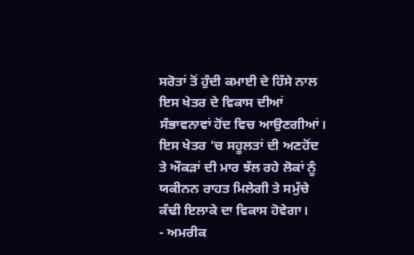ਸਰੋਤਾਂ ਤੋਂ ਹੁੰਦੀ ਕਮਾਈ ਦੇ ਹਿੱਸੇ ਨਾਲ ਇਸ ਖੇਤਰ ਦੇ ਵਿਕਾਸ ਦੀਆਂ ਸੰਭਾਵਨਾਵਾਂ ਹੋਂਦ ਵਿਚ ਆਉਣਗੀਆਂ। ਇਸ ਖੇਤਰ ’ਚ ਸਹੂਲਤਾਂ ਦੀ ਅਣਹੋਂਦ ਤੇ ਔਕੜਾਂ ਦੀ ਮਾਰ ਝੱਲ ਰਹੇ ਲੋਕਾਂ ਨੂੰ ਯਕੀਨਨ ਰਾਹਤ ਮਿਲੇਗੀ ਤੇ ਸਮੁੱਚੇ ਕੰਢੀ ਇਲਾਕੇ ਦਾ ਵਿਕਾਸ ਹੋਵੇਗਾ।
- ਅਮਰੀਕ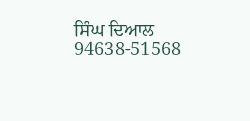ਸਿੰਘ ਦਿਆਲ
94638-51568